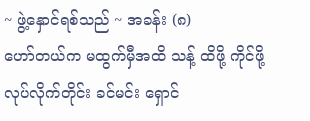~ ဖွဲ့နှောင်ရစ်သည် ~ အခန်း (၈)
ဟော်တယ်က မထွက်မှီအထိ သန့် ထိဖို့ ကိုင်ဖို့ လုပ်လိုက်တိုင်း ခင်မင်း ရှောင်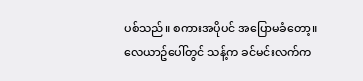ပစ်သည်။ စကားအပိုပင် အပြောမခံတော့။
လေယာဥ်ပေါ်တွင် သန့်က ခင်မင်းလက်က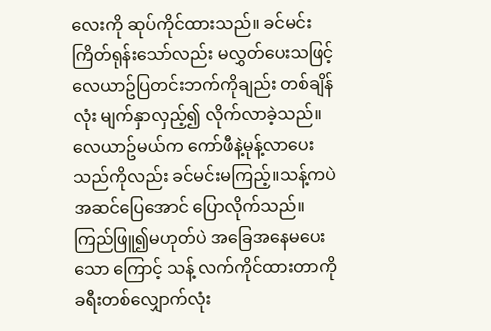လေးကို ဆုပ်ကိုင်ထားသည်။ ခင်မင်း ကြိတ်ရုန်းသော်လည်း မလွှတ်ပေးသဖြင့် လေယာဥ်ပြတင်းဘက်ကိုချည်း တစ်ချိန်လုံး မျက်နှာလှည့်၍ လိုက်လာခဲ့သည်။
လေယာဥ်မယ်က ကော်ဖီနဲ့မုန့်လာပေးသည်ကိုလည်း ခင်မင်းမကြည့်။သန့်ကပဲ အဆင်ပြေအောင် ပြောလိုက်သည်။ ကြည်ဖြူ၍မဟုတ်ပဲ အခြေအနေမပေးသော ကြောင့် သန့် လက်ကိုင်ထားတာကို ခရီးတစ်လျှောက်လုံး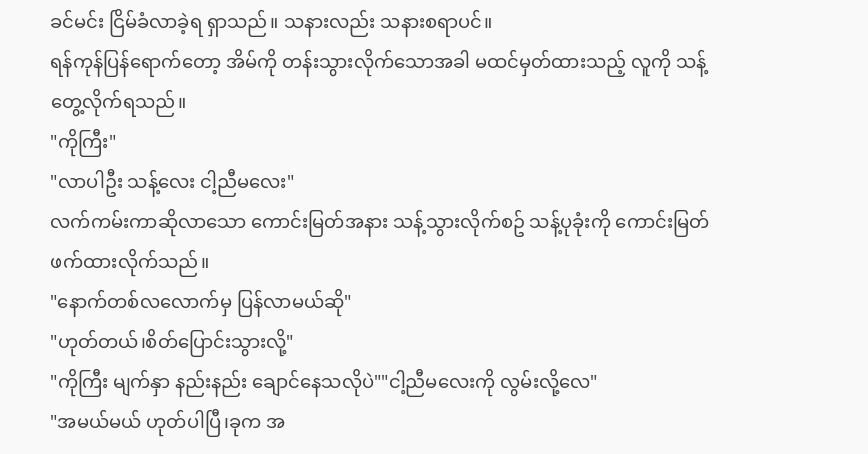ခင်မင်း ငြိမ်ခံလာခဲ့ရ ရှာသည်။ သနားလည်း သနားစရာပင်။
ရန်ကုန်ပြန်ရောက်တော့ အိမ်ကို တန်းသွားလိုက်သောအခါ မထင်မှတ်ထားသည့် လူကို သန့်တွေ့လိုက်ရသည်။
"ကိုကြီး"
"လာပါဦး သန့်လေး ငါ့ညီမလေး"
လက်ကမ်းကာဆိုလာသော ကောင်းမြတ်အနား သန့်သွားလိုက်စဥ် သန့်ပုခုံးကို ကောင်းမြတ် ဖက်ထားလိုက်သည်။
"နောက်တစ်လလောက်မှ ပြန်လာမယ်ဆို"
"ဟုတ်တယ်၊စိတ်ပြောင်းသွားလို့"
"ကိုကြီး မျက်နှာ နည်းနည်း ချောင်နေသလိုပဲ""ငါ့ညီမလေးကို လွမ်းလို့လေ"
"အမယ်မယ် ဟုတ်ပါပြီ၊ခုက အ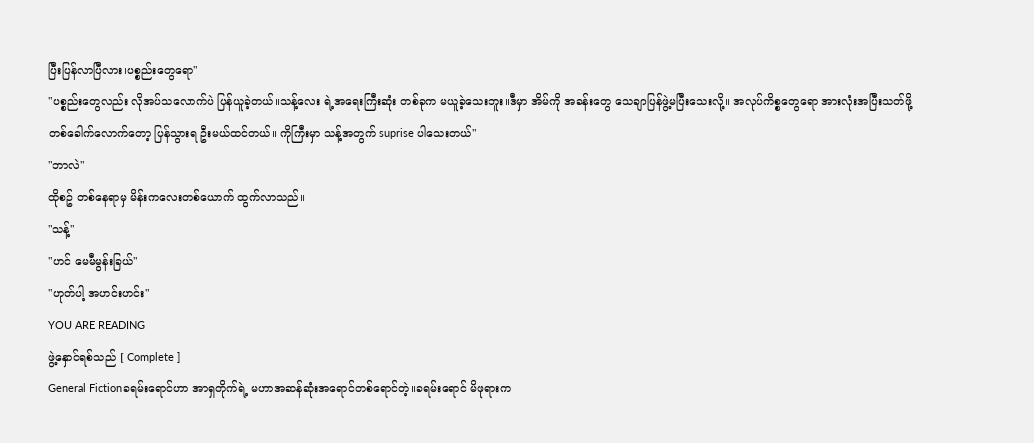ပြီးပြန်လာပြီလား၊ပစ္စည်းတွေရော"
"ပစ္စည်းတွေလည်း လိုအပ်သလောက်ပဲ ပြန်ယူခဲ့တယ်။သန့်လေး ရဲ့အရေးကြီးဆုံး တစ်ခုက မယူခဲ့သေးဘူး။ဒီမှာ အိမ်ကို အခန်းတွေ သေချာပြန်ဖွဲ့မပြီးသေးလို့။ အလုပ်ကိစ္စတွေရော အားလုံးအပြီးသတ်ဖို့ တစ်ခေါက်လောက်တော့ ပြန်သွားရ ဦးမယ်ထင်တယ်။ ကိုကြီးမှာ သန့်အတွက် suprise ပါသေးတယ်"
"ဘာလဲ"
ထိုစဥ် တစ်နေရာမှ မိန်းကလေးတစ်ယောက် ထွက်လာသည်။
"သန့်"
"ဟင် မေမီမွန်းခြယ်"
"ဟုတ်ပါ့ အဟင်းဟင်း"
YOU ARE READING
ဖွဲ့နှောင်ရစ်သည် [ Complete ]
General Fictionခရမ်းရောင်ဟာ အာရှတိုက်ရဲ့ မဟာအဆန်ဆုံးအရောင်တစ်ရောင်တဲ့။ခရမ်းရောင် မိဖုရားက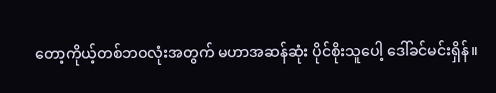တော့ကိုယ့်တစ်ဘဝလုံးအတွက် မဟာအဆန်ဆုံး ပိုင်စိုးသူပေါ့ ဒေါ်ခင်မင်းရှိန်။